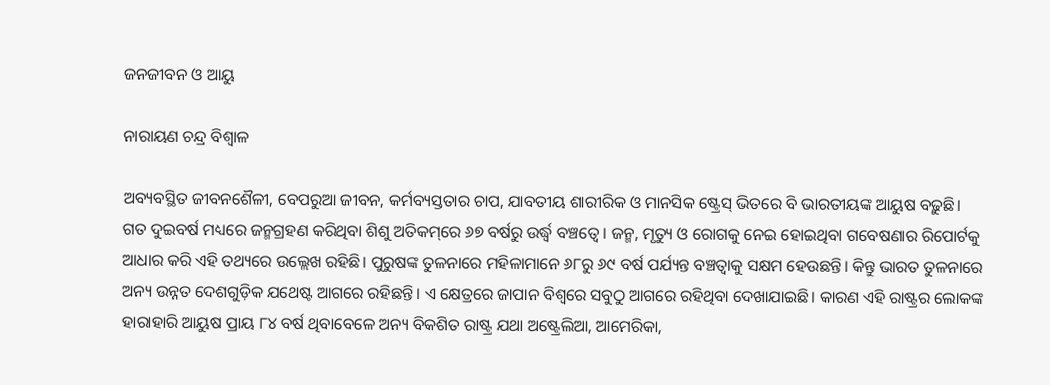ଜନଜୀବନ ଓ ଆୟୁ

ନାରାୟଣ ଚନ୍ଦ୍ର ବିଶ୍ୱାଳ

ଅବ୍ୟବସ୍ଥିତ ଜୀବନଶୈଳୀ, ବେପରୁଆ ଜୀବନ, କର୍ମବ୍ୟସ୍ତତାର ଚାପ, ଯାବତୀୟ ଶାରୀରିକ ଓ ମାନସିକ ଷ୍ଟ୍ରେସ୍‌ ଭିତରେ ବି ଭାରତୀୟଙ୍କ ଆୟୁଷ ବଢ଼ୁଛି। ଗତ ଦୁଇବର୍ଷ ମଧ୍ୟରେ ଜନ୍ମଗ୍ରହଣ କରିଥିବା ଶିଶୁ ଅତିକମ୍‌ରେ ୬୭ ବର୍ଷରୁ ଉର୍ଦ୍ଧ୍ୱ ବଞ୍ଚତ୍ବେ। ଜନ୍ମ, ମୃତ୍ୟୁ ଓ ରୋଗକୁ ନେଇ ହୋଇଥିବା ଗବେଷଣାର ରିପୋର୍ଟକୁ ଆଧାର କରି ଏହି ତଥ୍ୟରେ ଉଲ୍ଲେଖ ରହିଛି। ପୁରୁଷଙ୍କ ତୁଳନାରେ ମହିଳାମାନେ ୬୮ରୁ ୬୯ ବର୍ଷ ପର୍ଯ୍ୟନ୍ତ ବଞ୍ଚତ୍ବାକୁ ସକ୍ଷମ ହେଉଛନ୍ତି। କିନ୍ତୁ ଭାରତ ତୁଳନାରେ ଅନ୍ୟ ଉନ୍ନତ ଦେଶଗୁଡ଼ିକ ଯଥେଷ୍ଟ ଆଗରେ ରହିଛନ୍ତି। ଏ କ୍ଷେତ୍ରରେ ଜାପାନ ବିଶ୍ୱରେ ସବୁଠୁ ଆଗରେ ରହିଥିବା ଦେଖାଯାଇଛି। କାରଣ ଏହି ରାଷ୍ଟ୍ରର ଲୋକଙ୍କ ହାରାହାରି ଆୟୁଷ ପ୍ରାୟ ୮୪ ବର୍ଷ ଥିବାବେଳେ ଅନ୍ୟ ବିକଶିତ ରାଷ୍ଟ୍ର ଯଥା ଅଷ୍ଟ୍ରେଲିଆ, ଆମେରିକା,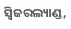ସ୍ବିଜରଲ୍ୟାଣ୍ଡ,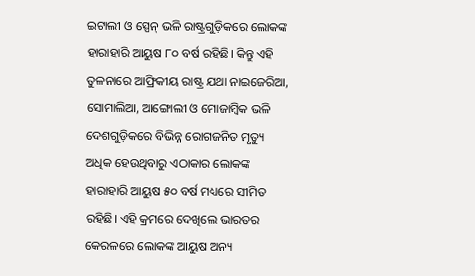ଇଟାଲୀ ଓ ସ୍ପେନ୍‌ ଭଳି ରାଷ୍ଟ୍ରଗୁଡ଼ିକରେ ଲୋକଙ୍କ ହାରାହାରି ଆୟୁଷ ୮୦ ବର୍ଷ ରହିଛି। କିନ୍ତୁ ଏହି ତୁଳନାରେ ଆଫ୍ରିକୀୟ ରାଷ୍ଟ୍ର ଯଥା ନାଇଜେରିଆ, ସୋମାଲିଆ, ଆଙ୍ଗୋଲୀ ଓ ମୋଜାମ୍ବିକ ଭଳି ଦେଶଗୁଡ଼ିକରେ ବିଭିନ୍ନ ରୋଗଜନିତ ମୃତ୍ୟୁ ଅଧିକ ହେଉଥିବାରୁ ଏଠାକାର ଲୋକଙ୍କ ହାରାହାରି ଆୟୁଷ ୫୦ ବର୍ଷ ମଧ୍ୟରେ ସୀମିତ ରହିଛି। ଏହି କ୍ରମରେ ଦେଖିଲେ ଭାରତର କେରଳରେ ଲୋକଙ୍କ ଆୟୁଷ ଅନ୍ୟ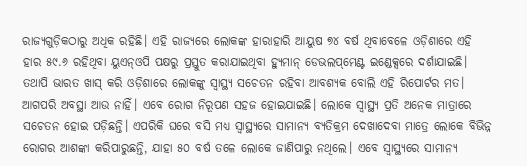ରାଜ୍ୟଗୁଡ଼ିକଠାରୁ ଅଧିକ ରହିଛି। ଏହି ରାଜ୍ୟରେ ଲୋକଙ୍କ ହାରାହାରି ଆୟୁଷ ୭୪ ବର୍ଷ ଥିବାବେଳେ ଓଡ଼ିଶାରେ ଏହି ହାର ୫୯.୬ ରହିଥିବା ୟୁଏନ୍‌ଓପି ପକ୍ଷରୁ ପ୍ରସ୍ତୁତ କରାଯାଇଥିବା ହ୍ୟୁମାନ୍‌ ଡେଭଲପ୍‌ମେଣ୍ଟ ଇଣ୍ଡେକ୍ସରେ ଦର୍ଶାଯାଇଛି। ତଥାପି ଭାରତ ଖାସ୍‌ କରି ଓଡ଼ିଶାରେ ଲୋକଙ୍କୁ ସ୍ବାସ୍ଥ୍ୟ ସଚେତନ ରହିବା ଆବଶ୍ୟକ ବୋଲି ଏହି ରିପୋର୍ଟର ମତ।
ଆଗପରି ଅବସ୍ଥା ଆଉ ନାହିଁ। ଏବେ ରୋଗ ନିରୂପଣ ସହଜ ହୋଇଯାଇଛି। ଲୋକେ ସ୍ବାସ୍ଥ୍ୟ ପ୍ରତି ଅନେକ ମାତ୍ରାରେ ସଚେତନ ହୋଇ ପଡ଼ିଛନ୍ତି। ଏପରିକି ଘରେ ବସି ମଧ୍ୟ ସ୍ବାସ୍ଥ୍ୟରେ ସାମାନ୍ୟ ବ୍ୟତିକ୍ରମ ଦେଖାଦେବା ମାତ୍ରେ ଲୋକେ ବିଭିନ୍ନ ରୋଗର ଆଶଙ୍କା କରିପାରୁଛନ୍ତି, ଯାହା ୫୦ ବର୍ଷ ତଳେ ଲୋକେ ଜାଣିପାରୁ ନଥିଲେ। ଏବେ ସ୍ବାସ୍ଥ୍ୟରେ ସାମାନ୍ୟ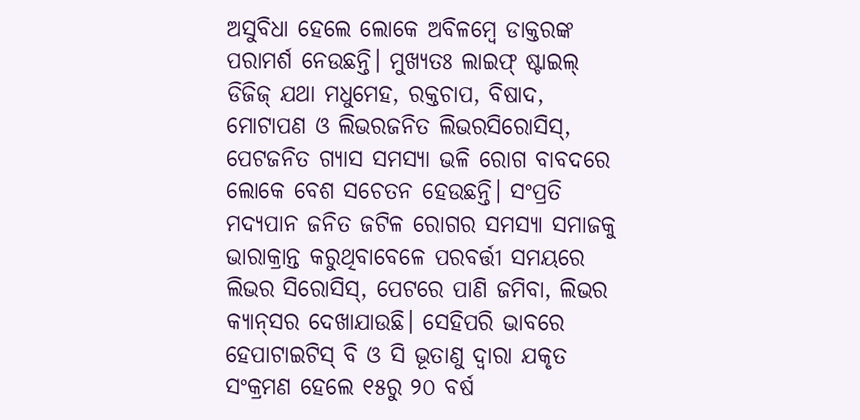ଅସୁବିଧା ହେଲେ ଲୋକେ ଅବିଳମ୍ବେ ଡାକ୍ତରଙ୍କ ପରାମର୍ଶ ନେଉଛନ୍ତି। ମୁଖ୍ୟତଃ ଲାଇଫ୍‌ ଷ୍ଟାଇଲ୍‌ ଡିଜିଜ୍‌ ଯଥା ମଧୁମେହ, ରକ୍ତଚାପ, ବିଷାଦ, ମୋଟାପଣ ଓ ଲିଭରଜନିତ ଲିଭରସିରୋସିସ୍‌, ପେଟଜନିତ ଗ୍ୟାସ ସମସ୍ୟା ଭଳି ରୋଗ ବାବଦରେ ଲୋକେ ବେଶ ସଚେତନ ହେଉଛନ୍ତି। ସଂପ୍ରତି ମଦ୍ୟପାନ ଜନିତ ଜଟିଳ ରୋଗର ସମସ୍ୟା ସମାଜକୁ ଭାରାକ୍ରାନ୍ତ କରୁଥିବାବେଳେ ପରବର୍ତ୍ତୀ ସମୟରେ ଲିଭର ସିରୋସିସ୍‌, ପେଟରେ ପାଣି ଜମିବା, ଲିଭର କ୍ୟାନ୍‌ସର ଦେଖାଯାଉଛି। ସେହିପରି ଭାବରେ ହେପାଟାଇଟିସ୍‌ ବି ଓ ସି ଭୂତାଣୁ ଦ୍ୱାରା ଯକୃତ ସଂକ୍ରମଣ ହେଲେ ୧୫ରୁ ୨୦ ବର୍ଷ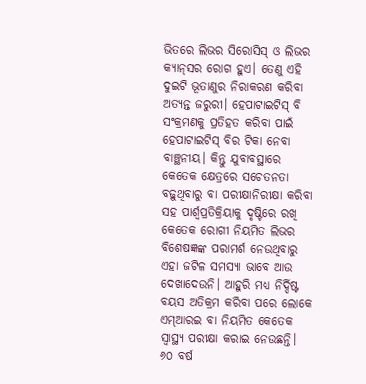ଭିତରେ ଲିଭର ସିରୋସିସ୍‌ ଓ ଲିଭର କ୍ୟାନ୍‌ସର ରୋଗ ହୁଏ। ତେଣୁ ଏହି ଦୁଇଟି ଭୂତାଣୁର ନିରାକରଣ କରିବା ଅତ୍ୟନ୍ତ ଜରୁରୀ। ହେପାଟାଇଟିସ୍‌ ବି ସଂକ୍ରମଣକୁ ପ୍ରତିହତ କରିବା ପାଇଁ ହେପାଟାଇଟିସ୍‌ ବିର ଟିକା ନେବା ବାଞ୍ଛନୀୟ। କିନ୍ତୁ ଯୁବାବସ୍ଥାରେ କେତେକ କ୍ଷେତ୍ରରେ ସଚେତନତା ବଢ଼ୁଥିବାରୁ ବା ପରୀକ୍ଷାନିରୀକ୍ଷା କରିବା ସହ ପାର୍ଶ୍ୱପ୍ରତିକ୍ରିୟାକୁ ଦୃଷ୍ଟିରେ ରଖି କେତେକ ରୋଗୀ ନିୟମିତ ଲିଭର ବିଶେଷଜ୍ଞଙ୍କ ପରାମର୍ଶ ନେଉଥିବାରୁ ଏହା ଜଟିଳ ସମସ୍ୟା ଭାବେ ଆଉ ଦେଖାଦେଉନି। ଆହୁରି ମଧ୍ୟ ନିର୍ଦ୍ଦିଷ୍ଟ ବୟସ ଅତିକ୍ରମ କରିବା ପରେ ଲୋକେ ଏମ୍‌ଆରଇ ବା ନିୟମିତ କେତେକ ସ୍ବାସ୍ଥ୍ୟ ପରୀକ୍ଷା କରାଇ ନେଉଛନ୍ତି। ୬୦ ବର୍ଷ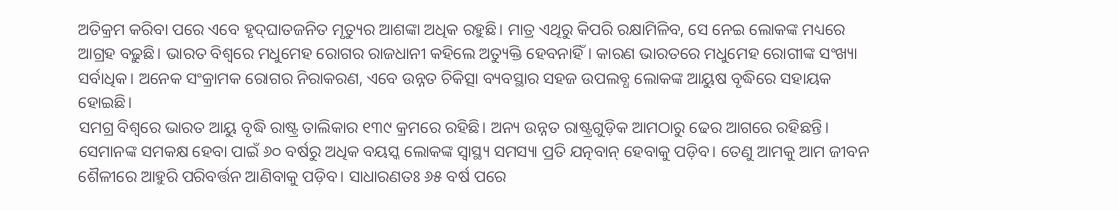ଅତିକ୍ରମ କରିବା ପରେ ଏବେ ହୃଦ୍‌ଘାତଜନିତ ମୃତ୍ୟୁର ଆଶଙ୍କା ଅଧିକ ରହୁଛି। ମାତ୍ର ଏଥିରୁ କିପରି ରକ୍ଷାମିଳିବ, ସେ ନେଇ ଲୋକଙ୍କ ମଧ୍ୟରେ ଆଗ୍ରହ ବଢ଼ୁଛି। ଭାରତ ବିଶ୍ୱରେ ମଧୁମେହ ରୋଗର ରାଜଧାନୀ କହିଲେ ଅତ୍ୟୁକ୍ତି ହେବନାହିଁ। କାରଣ ଭାରତରେ ମଧୁମେହ ରୋଗୀଙ୍କ ସଂଖ୍ୟା ସର୍ବାଧିକ। ଅନେକ ସଂକ୍ରାମକ ରୋଗର ନିରାକରଣ, ଏବେ ଉନ୍ନତ ଚିକିତ୍ସା ବ୍ୟବସ୍ଥାର ସହଜ ଉପଲବ୍ଧ ଲୋକଙ୍କ ଆୟୁଷ ବୃଦ୍ଧିରେ ସହାୟକ ହୋଇଛି।
ସମଗ୍ର ବିଶ୍ୱରେ ଭାରତ ଆୟୁ ବୃଦ୍ଧି ରାଷ୍ଟ୍ର ତାଲିକାର ୧୩୯ କ୍ରମରେ ରହିଛି। ଅନ୍ୟ ଉନ୍ନତ ରାଷ୍ଟ୍ରଗୁଡ଼ିକ ଆମଠାରୁ ଢେର ଆଗରେ ରହିଛନ୍ତି। ସେମାନଙ୍କ ସମକକ୍ଷ ହେବା ପାଇଁ ୬୦ ବର୍ଷରୁ ଅଧିକ ବୟସ୍କ ଲୋକଙ୍କ ସ୍ବାସ୍ଥ୍ୟ ସମସ୍ୟା ପ୍ରତି ଯତ୍ନବାନ୍‌ ହେବାକୁ ପଡ଼ିବ। ତେଣୁ ଆମକୁ ଆମ ଜୀବନ ଶୈଳୀରେ ଆହୁରି ପରିବର୍ତ୍ତନ ଆଣିବାକୁ ପଡ଼ିବ। ସାଧାରଣତଃ ୬୫ ବର୍ଷ ପରେ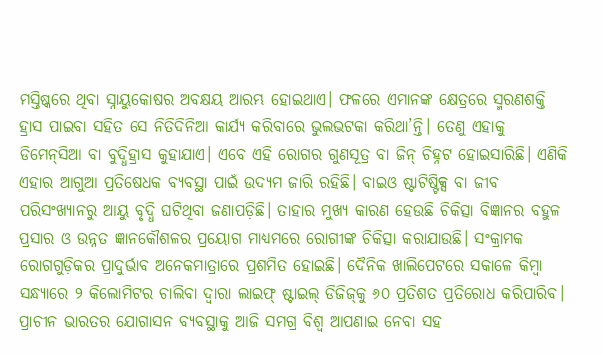ମସ୍ତିଷ୍କରେ ଥିବା ସ୍ନାୟୁକୋଷର ଅବକ୍ଷୟ ଆରମ୍ଭ ହୋଇଥାଏ। ଫଳରେ ଏମାନଙ୍କ କ୍ଷେତ୍ରରେ ସ୍ମରଣଶକ୍ତି ହ୍ରାସ ପାଇବା ସହିତ ସେ ନିତିଦିନିଆ କାର୍ଯ୍ୟ କରିବାରେ ଭୁଲଭଟକା କରିଥା’ନ୍ତି। ତେଣୁ ଏହାକୁ ଡିମେନ୍‌ସିଆ ବା ବୁଦ୍ଧିହ୍ରାସ କୁହାଯାଏ। ଏବେ ଏହି ରୋଗର ଗୁଣସୂତ୍ର ବା ଜିନ୍‌ ଚିହ୍ନଟ ହୋଇସାରିଛି। ଏଣିକି ଏହାର ଆଗୁଆ ପ୍ରତିଷେଧକ ବ୍ୟବସ୍ଥା ପାଇଁ ଉଦ୍ୟମ ଜାରି ରହିଛି। ବାଇଓ ଷ୍ଟାଟିଷ୍ଟିକ୍ସ ବା ଜୀବ ପରିସଂଖ୍ୟାନରୁ ଆୟୁ ବୃଦ୍ଧି ଘଟିଥିବା ଜଣାପଡ଼ିଛି। ତାହାର ମୁଖ୍ୟ କାରଣ ହେଉଛି ଚିକିତ୍ସା ବିଜ୍ଞାନର ବହୁଳ ପ୍ରସାର ଓ ଉନ୍ନତ ଜ୍ଞାନକୌଶଳର ପ୍ରୟୋଗ ମାଧ୍ୟମରେ ରୋଗୀଙ୍କ ଚିକିତ୍ସା କରାଯାଉଛି। ସଂକ୍ରାମକ ରୋଗଗୁଡ଼ିକର ପ୍ରାଦୁର୍ଭାବ ଅନେକମାତ୍ରାରେ ପ୍ରଶମିତ ହୋଇଛି। ଦୈନିକ ଖାଲିପେଟରେ ସକାଳେ କିମ୍ବା ସନ୍ଧ୍ୟାରେ ୨ କିଲୋମିଟର ଚାଲିବା ଦ୍ୱାରା ଲାଇଫ୍‌ ଷ୍ଟାଇଲ୍‌ ଡିଜିଜ୍‌କୁ ୬୦ ପ୍ରତିଶତ ପ୍ରତିରୋଧ କରିପାରିବ। ପ୍ରାଚୀନ ଭାରତର ଯୋଗାସନ ବ୍ୟବସ୍ଥାକୁ ଆଜି ସମଗ୍ର ବିଶ୍ୱ ଆପଣାଇ ନେବା ସହ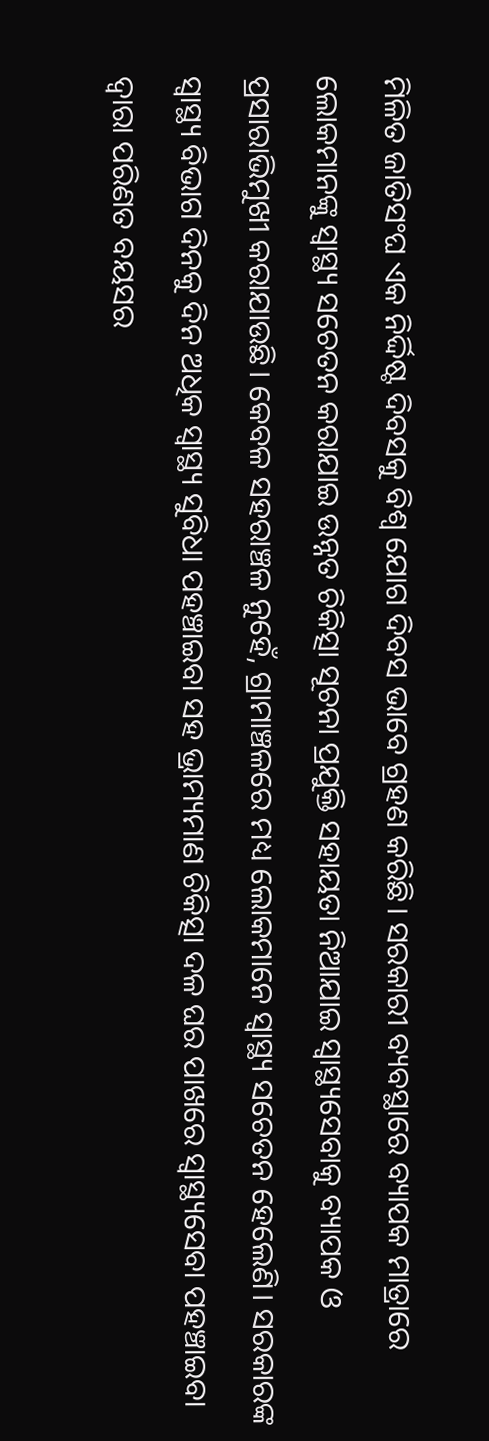ମିଳିତ ଜାତିସଂଘ ଏକ ନିର୍ଦ୍ଦିଷ୍ଟ ଦିବସକୁ ବିଶ୍ୱ ଯୋଗ ଦିବସ ଭାବେ ଗ୍ରହଣ କରିଛି। ସରକାରୀ ବ୍ୟବସ୍ଥାରେ ବ୍ୟାପକ ମାତ୍ରାରେ ଲୋକମାନଙ୍କୁ ସ୍ବାସ୍ଥ୍ୟ ସଚେତନ କରାଯାଇ ଉନ୍ନତ ଚିକିତ୍ସା ସୂଚନା ପ୍ରଯୁକ୍ତି ସହାୟତା ନିଆଯାଇ ସ୍ବାସ୍ଥ୍ୟସେବାକୁ ବ୍ୟାପକ ଓ ପ୍ରସାରାଭିମୁଖୀ କରାଯାଉଛି। କେବଳ ସହରାଞ୍ଚଳ ନୁହେଁ, ଗ୍ରାମାଞ୍ଚଳରେ ମଧ୍ୟ ଲୋକମାନେ ସ୍ବାସ୍ଥ୍ୟ ସଚେତନ ହେଲେଣି। ସରକାରଙ୍କ ସ୍ବାସ୍ଥ୍ୟ ବିଭାଗ ଦିନକୁ ଦିନ ଅଧିକ ସ୍ବାସ୍ଥ୍ୟ ସୁବିଧା ପହଞ୍ଚାଇବା ସହ ଭ୍ରାମ୍ୟମାଣ ଚିକିତ୍ସା ଦଳ ଘର ପାଖରେ ସ୍ବାସ୍ଥ୍ୟସେବା ପହଞ୍ଚାଇବା ଦ୍ୱାରା ପରିଣତ ବୟସର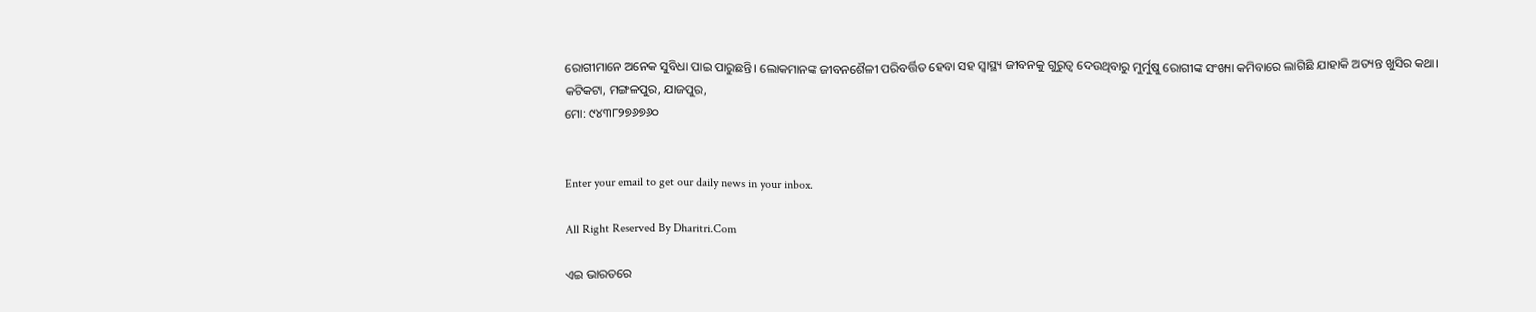ରୋଗୀମାନେ ଅନେକ ସୁବିଧା ପାଇ ପାରୁଛନ୍ତି। ଲୋକମାନଙ୍କ ଜୀବନଶୈଳୀ ପରିବର୍ତ୍ତିତ ହେବା ସହ ସ୍ବାସ୍ଥ୍ୟ ଜୀବନକୁ ଗୁରୁତ୍ୱ ଦେଉଥିବାରୁ ମୁର୍ମୁଷୁ ରୋଗୀଙ୍କ ସଂଖ୍ୟା କମିବାରେ ଲାଗିଛି ଯାହାକି ଅତ୍ୟନ୍ତ ଖୁସିର କଥା।
କଟିକଟା, ମଙ୍ଗଳପୁର, ଯାଜପୁର,
ମୋ: ୯୪୩୮୨୭୬୭୬୦


Enter your email to get our daily news in your inbox.

All Right Reserved By Dharitri.Com

ଏଇ ଭାରତରେ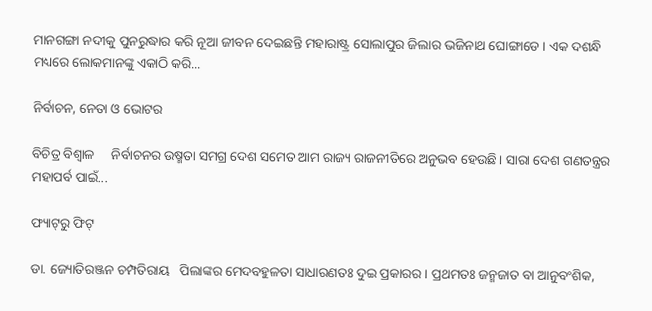ମାନଗଙ୍ଗା ନଦୀକୁ ପୁନରୁଦ୍ଧାର କରି ନୂଆ ଜୀବନ ଦେଇଛନ୍ତି ମହାରାଷ୍ଟ୍ର ସୋଲାପୁର ଜିଲାର ଭଜିନାଥ ଘୋଙ୍ଗାଡେ । ଏକ ଦଶନ୍ଧି ମଧ୍ୟରେ ଲୋକମାନଙ୍କୁ ଏକାଠି କରି...

ନିର୍ବାଚନ, ନେତା ଓ ଭୋଟର

ବିଚିତ୍ର ବିଶ୍ୱାଳ     ନିର୍ବାଚନର ଉଷ୍ମତା ସମଗ୍ର ଦେଶ ସମେତ ଆମ ରାଜ୍ୟ ରାଜନୀତିରେ ଅନୁଭବ ହେଉଛି। ସାରା ଦେଶ ଗଣତନ୍ତ୍ରର ମହାପର୍ବ ପାଇଁ...

ଫ୍ୟାଟ୍‌ରୁ ଫିଟ୍‌

ଡା. ଜ୍ୟୋତିରଞ୍ଜନ ଚମ୍ପତିରାୟ   ପିଲାଙ୍କର ମେଦବହୁଳତା ସାଧାରଣତଃ ଦୁଇ ପ୍ରକାରର। ପ୍ରଥମତଃ ଜନ୍ମଜାତ ବା ଆନୁବଂଶିକ,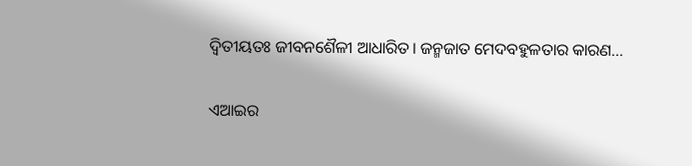ଦ୍ୱିତୀୟତଃ ଜୀବନଶୈଳୀ ଆଧାରିତ। ଜନ୍ମଜାତ ମେଦବହୁଳତାର କାରଣ...

ଏଆଇର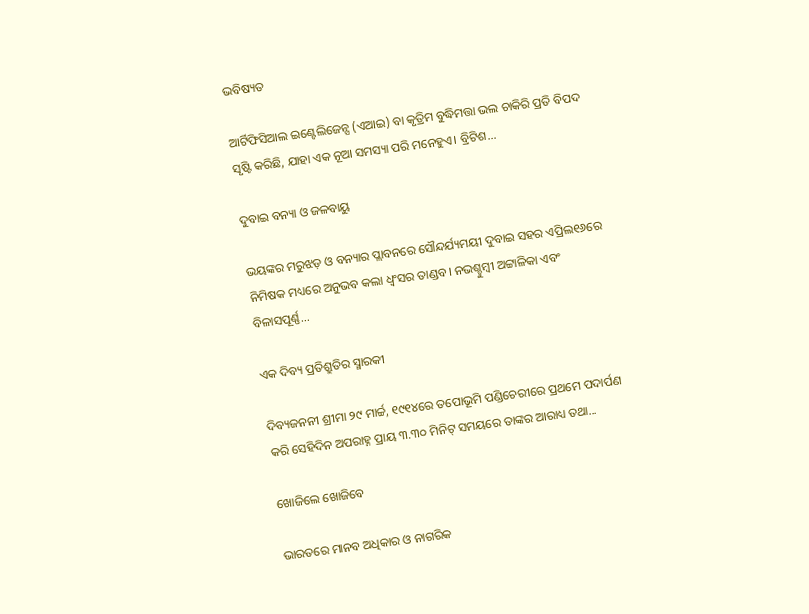ଭବିଷ୍ୟତ

ଆର୍ଟିଫିସିଆଲ ଇଣ୍ଟେଲିଜେନ୍ସ (ଏଆଇ) ବା କୃତ୍ରିମ ବୁଦ୍ଧିମତ୍ତା ଭଲ ଚାକିରି ପ୍ରତି ବିପଦ ସୃଷ୍ଟି କରିଛି, ଯାହା ଏକ ନୂଆ ସମସ୍ୟା ପରି ମନେହୁଏ। ବ୍ରିଟିଶ...

ଦୁବାଇ ବନ୍ୟା ଓ ଜଳବାୟୁ

ଭୟଙ୍କର ମରୁଝଡ଼ ଓ ବନ୍ୟାର ପ୍ଲାବନରେ ସୌନ୍ଦର୍ଯ୍ୟମୟୀ ଦୁବାଇ ସହର ଏପ୍ରିଲ୧୬ରେ ନିମିଷକ ମଧ୍ୟରେ ଅନୁଭବ କଲା ଧ୍ବଂସର ତାଣ୍ଡବ। ନଭଶ୍ଚୁମ୍ବୀ ଅଟ୍ଟାଳିକା ଏବଂ ବିଳାସପୂର୍ଣ୍ଣ...

ଏକ ଦିବ୍ୟ ପ୍ରତିଶ୍ରୁତିର ସ୍ମାରକୀ

ଦିବ୍ୟଜନନୀ ଶ୍ରୀମା ୨୯ ମାର୍ଚ୍ଚ, ୧୯୧୪ରେ ତପୋଭୂମି ପଣ୍ଡିଚେରୀରେ ପ୍ରଥମେ ପଦାର୍ପଣ କରି ସେହିଦିନ ଅପରାହ୍ନ ପ୍ରାୟ ୩.୩୦ ମିନିଟ୍‌ ସମୟରେ ତାଙ୍କର ଆରାଧ୍ୟ ତଥା...

ଖୋଜିଲେ ଖୋଜିବେ

ଭାରତରେ ମାନବ ଅଧିକାର ଓ ନାଗରିକ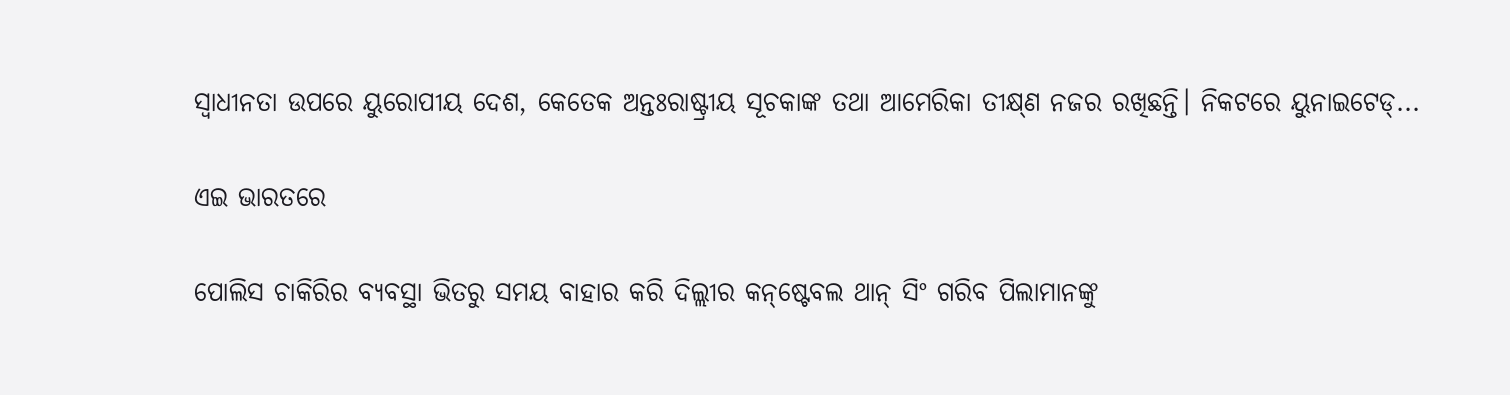ସ୍ବାଧୀନତା ଉପରେ ୟୁରୋପୀୟ ଦେଶ, କେତେକ ଅନ୍ତଃରାଷ୍ଟ୍ରୀୟ ସୂଚକାଙ୍କ ତଥା ଆମେରିକା ତୀକ୍ଷ୍‌ଣ ନଜର ରଖିଛନ୍ତି। ନିକଟରେ ୟୁନାଇଟେଡ୍‌...

ଏଇ ଭାରତରେ

ପୋଲିସ ଚାକିରିର ବ୍ୟବସ୍ଥା ଭିତରୁ ସମୟ ବାହାର କରି ଦିଲ୍ଲୀର କନ୍‌ଷ୍ଟେବଲ ଥାନ୍‌ ସିଂ ଗରିବ ପିଲାମାନଙ୍କୁ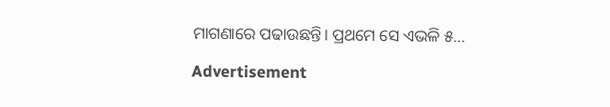ମାଗଣାରେ ପଢାଉଛନ୍ତି। ପ୍ରଥମେ ସେ ଏଭଳି ୫...

Advertisement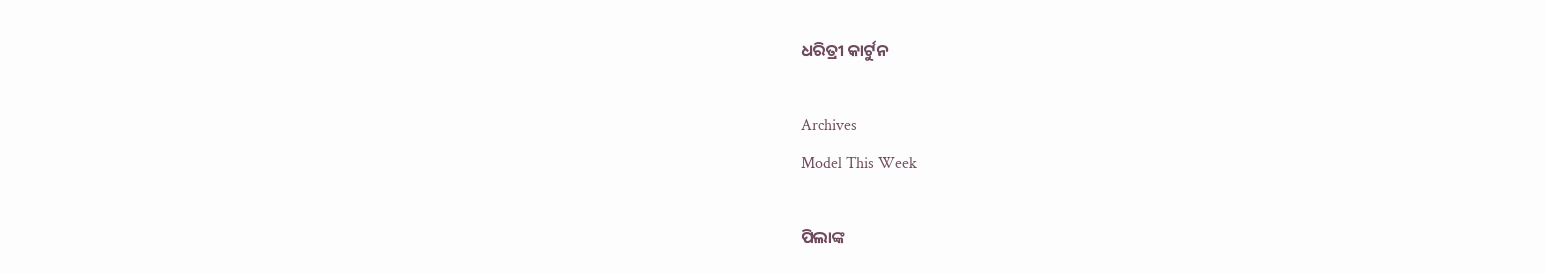ଧରିତ୍ରୀ କାର୍ଟୁନ

Archives
Model This Week

ପିଲାଙ୍କ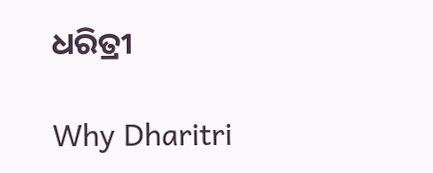ଧରିତ୍ରୀ

Why Dharitri